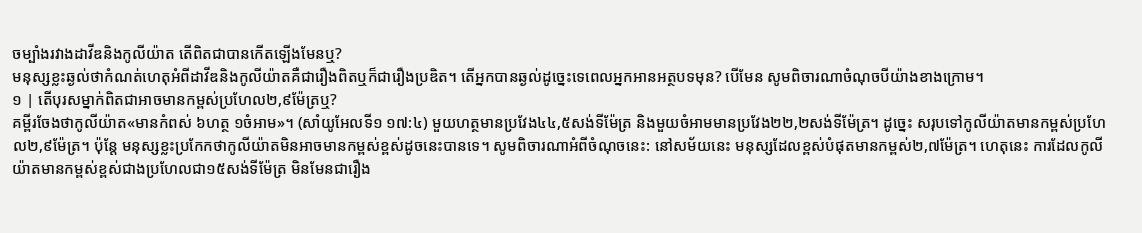ចម្បាំងរវាងដាវីឌនិងកូលីយ៉ាត តើពិតជាបានកើតឡើងមែនឬ?
មនុស្សខ្លះឆ្ងល់ថាកំណត់ហេតុអំពីដាវីឌនិងកូលីយ៉ាតគឺជារឿងពិតឬក៏ជារឿងប្រឌិត។ តើអ្នកបានឆ្ងល់ដូច្នេះទេពេលអ្នកអានអត្ថបទមុន? បើមែន សូមពិចារណាចំណុចបីយ៉ាងខាងក្រោម។
១ | តើបុរសម្នាក់ពិតជាអាចមានកម្ពស់ប្រហែល២,៩ម៉ែត្រឬ?
គម្ពីរចែងថាកូលីយ៉ាត«មានកំពស់ ៦ហត្ថ ១ចំអាម»។ (សាំយូអែលទី១ ១៧:៤) មួយហត្ថមានប្រវែង៤៤,៥សង់ទីម៉ែត្រ និងមួយចំអាមមានប្រវែង២២,២សង់ទីម៉ែត្រ។ ដូច្នេះ សរុបទៅកូលីយ៉ាតមានកម្ពស់ប្រហែល២,៩ម៉ែត្រ។ ប៉ុន្ដែ មនុស្សខ្លះប្រកែកថាកូលីយ៉ាតមិនអាចមានកម្ពស់ខ្ពស់ដូចនេះបានទេ។ សូមពិចារណាអំពីចំណុចនេះ: នៅសម័យនេះ មនុស្សដែលខ្ពស់បំផុតមានកម្ពស់២,៧ម៉ែត្រ។ ហេតុនេះ ការដែលកូលីយ៉ាតមានកម្ពស់ខ្ពស់ជាងប្រហែលជា១៥សង់ទីម៉ែត្រ មិនមែនជារឿង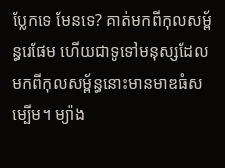ប្លែកទេ មែនទេ? គាត់មកពីកុលសម្ព័ន្ធរេផែម ហើយជាទូទៅមនុស្សដែលមកពីកុលសម្ព័ន្ធនោះមានមាឌធំសម្បើម។ ម្យ៉ាង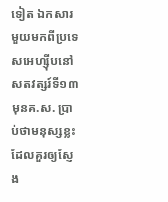ទៀត ឯកសារមួយមកពីប្រទេសអេហ្ស៊ីបនៅសតវត្សរ៍ទី១៣ មុនគ.ស. ប្រាប់ថាមនុស្សខ្លះដែលគួរឲ្យស្ញែង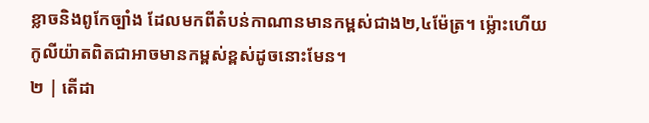ខ្លាចនិងពូកែច្បាំង ដែលមកពីតំបន់កាណានមានកម្ពស់ជាង២,៤ម៉ែត្រ។ ម៉្លោះហើយ កូលីយ៉ាតពិតជាអាចមានកម្ពស់ខ្ពស់ដូចនោះមែន។
២ | តើដា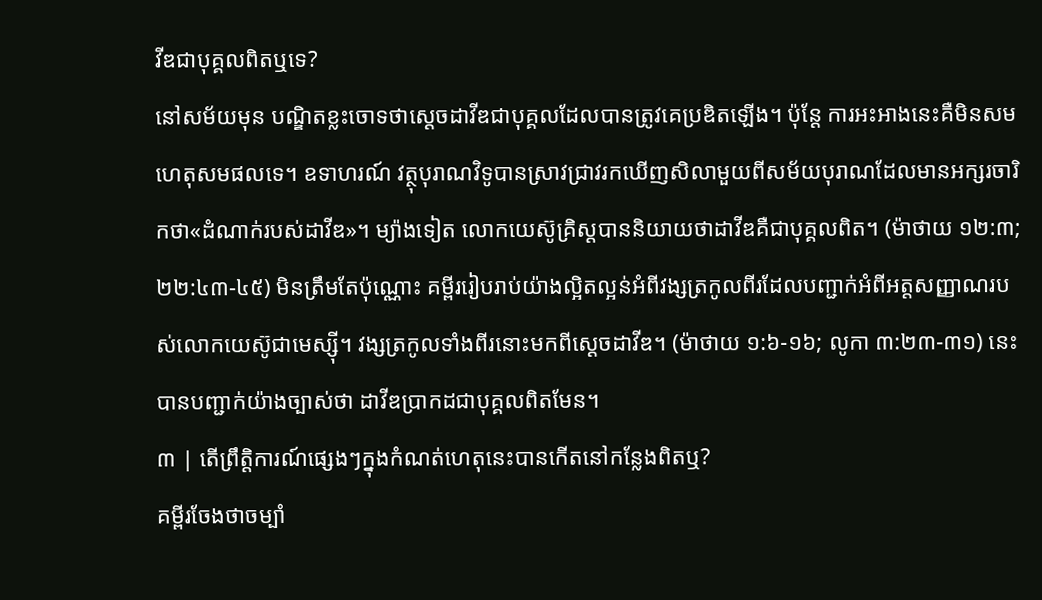វីឌជាបុគ្គលពិតឬទេ?
នៅសម័យមុន បណ្ឌិតខ្លះចោទថាស្ដេចដាវីឌជាបុគ្គលដែលបានត្រូវគេប្រឌិតឡើង។ ប៉ុន្ដែ ការអះអាងនេះគឺមិនសមហេតុសមផលទេ។ ឧទាហរណ៍ វត្ថុបុរាណវិទូបានស្រាវជ្រាវរកឃើញសិលាមួយពីសម័យបុរាណដែលមានអក្សរចារិកថា«ដំណាក់របស់ដាវីឌ»។ ម្យ៉ាងទៀត លោកយេស៊ូគ្រិស្ដបាននិយាយថាដាវីឌគឺជាបុគ្គលពិត។ (ម៉ាថាយ ១២:៣; ២២:៤៣-៤៥) មិនត្រឹមតែប៉ុណ្ណោះ គម្ពីររៀបរាប់យ៉ាងល្អិតល្អន់អំពីវង្សត្រកូលពីរដែលបញ្ជាក់អំពីអត្ដសញ្ញាណរបស់លោកយេស៊ូជាមេស្ស៊ី។ វង្សត្រកូលទាំងពីរនោះមកពីស្ដេចដាវីឌ។ (ម៉ាថាយ ១:៦-១៦; លូកា ៣:២៣-៣១) នេះបានបញ្ជាក់យ៉ាងច្បាស់ថា ដាវីឌប្រាកដជាបុគ្គលពិតមែន។
៣ | តើព្រឹត្ដិការណ៍ផ្សេងៗក្នុងកំណត់ហេតុនេះបានកើតនៅកន្លែងពិតឬ?
គម្ពីរចែងថាចម្បាំ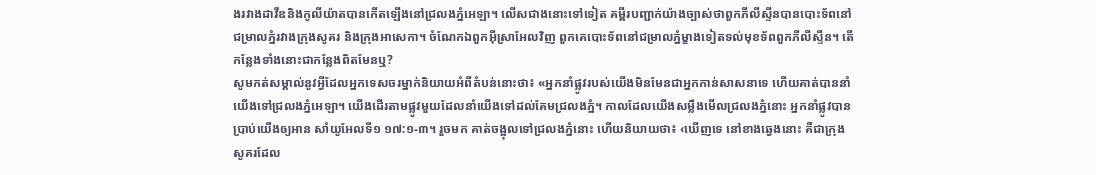ងរវាងដាវីឌនិងកូលីយ៉ាតបានកើតឡើងនៅជ្រលងភ្នំអេឡា។ លើសជាងនោះទៅទៀត គម្ពីរបញ្ជាក់យ៉ាងច្បាស់ថាពួកភីលីស្ទីនបានបោះទ័ពនៅជម្រាលភ្នំរវាងក្រុងសូគរ និងក្រុងអាសេកា។ ចំណែកឯពួកអ៊ីស្រាអែលវិញ ពួកគេបោះទ័ពនៅជម្រាលភ្នំម្ខាងទៀតទល់មុខទ័ពពួកភីលីស្ទីន។ តើកន្លែងទាំងនោះជាកន្លែងពិតមែនឬ?
សូមកត់សម្គាល់នូវអ្វីដែលអ្នកទេសចរម្នាក់និយាយអំពីតំបន់នោះថា៖ «អ្នកនាំផ្លូវរបស់យើងមិនមែនជាអ្នកកាន់សាសនាទេ ហើយគាត់បាននាំយើងទៅជ្រលងភ្នំអេឡា។ យើងដើរតាមផ្លូវមួយដែលនាំយើងទៅដល់គែមជ្រលងភ្នំ។ កាលដែលយើងសម្លឹងមើលជ្រលងភ្នំនោះ អ្នកនាំផ្លូវបានប្រាប់យើងឲ្យអាន សាំយូអែលទី១ ១៧:១-៣។ រួចមក គាត់ចង្អុលទៅជ្រលងភ្នំនោះ ហើយនិយាយថា៖ ‹ឃើញទេ នៅខាងឆ្វេងនោះ គឺជាក្រុងសូគរដែល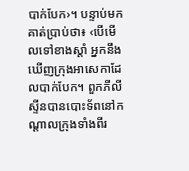បាក់បែក›។ បន្ទាប់មក គាត់ប្រាប់ថា៖ ‹បើមើលទៅខាងស្ដាំ អ្នកនឹងឃើញក្រុងអាសេកាដែលបាក់បែក។ ពួកភីលីស្ទីនបានបោះទ័ពនៅកណ្ដាលក្រុងទាំងពីរ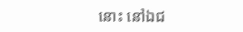នោះ នៅឯជ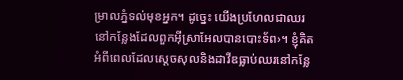ម្រាលភ្នំទល់មុខអ្នក។ ដូច្នេះ យើងប្រហែលជាឈរនៅកន្លែងដែលពួកអ៊ីស្រាអែលបានបោះទ័ព›។ ខ្ញុំគិតអំពីពេលដែលស្ដេចសុលនិងដាវីឌធ្លាប់ឈរនៅកន្លែ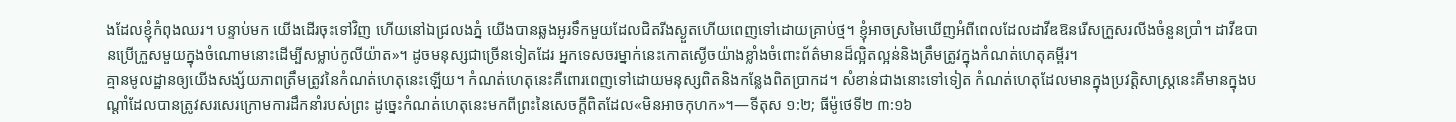ងដែលខ្ញុំកំពុងឈរ។ បន្ទាប់មក យើងដើរចុះទៅវិញ ហើយនៅឯជ្រលងភ្នំ យើងបានឆ្លងអូរទឹកមួយដែលជិតរីងស្ងួតហើយពេញទៅដោយគ្រាប់ថ្ម។ ខ្ញុំអាចស្រមៃឃើញអំពីពេលដែលដាវីឌឱនរើសក្រួសរលីងចំនួនប្រាំ។ ដាវីឌបានប្រើក្រួសមួយក្នុងចំណោមនោះដើម្បីសម្លាប់កូលីយ៉ាត»។ ដូចមនុស្សជាច្រើនទៀតដែរ អ្នកទេសចរម្នាក់នេះកោតស្ងើចយ៉ាងខ្លាំងចំពោះព័ត៌មានដ៏ល្អិតល្អន់និងត្រឹមត្រូវក្នុងកំណត់ហេតុគម្ពីរ។
គ្មានមូលដ្ឋានឲ្យយើងសង្ស័យភាពត្រឹមត្រូវនៃកំណត់ហេតុនេះឡើយ។ កំណត់ហេតុនេះគឺពោរពេញទៅដោយមនុស្សពិតនិងកន្លែងពិតប្រាកដ។ សំខាន់ជាងនោះទៅទៀត កំណត់ហេតុដែលមានក្នុងប្រវត្ដិសាស្ដ្រនេះគឺមានក្នុងបណ្ដាំដែលបានត្រូវសរសេរក្រោមការដឹកនាំរបស់ព្រះ ដូច្នេះកំណត់ហេតុនេះមកពីព្រះនៃសេចក្ដីពិតដែល«មិនអាចកុហក»។—ទីតុស ១:២; ធីម៉ូថេទី២ ៣:១៦